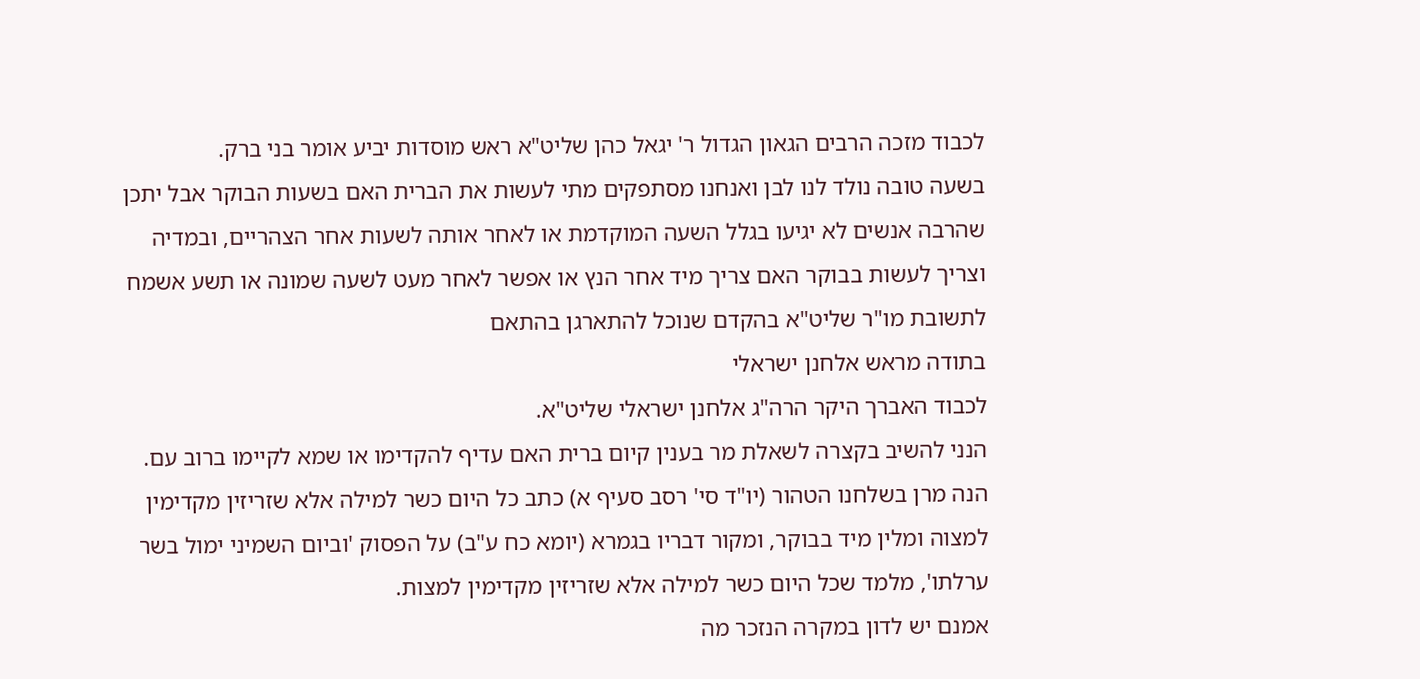לכבוד מזכה הרבים הגאון הגדול ר' יגאל כהן שליט"א ראש מוסדות יביע אומר בני ברק.
בשעה טובה נולד לנו לבן ואנחנו מסתפקים מתי לעשות את הברית האם בשעות הבוקר אבל יתכן שהרבה אנשים לא יגיעו בגלל השעה המוקדמת או לאחר אותה לשעות אחר הצהריים, ובמדיה וצריך לעשות בבוקר האם צריך מיד אחר הנץ או אפשר לאחר מעט לשעה שמונה או תשע אשמח לתשובת מו"ר שליט"א בהקדם שנוכל להתארגן בהתאם
בתודה מראש אלחנן ישראלי
לכבוד האברך היקר הרה"ג אלחנן ישראלי שליט"א.
הנני להשיב בקצרה לשאלת מר בענין קיום ברית האם עדיף להקדימו או שמא לקיימו ברוב עם.
הנה מרן בשלחנו הטהור (יו"ד סי' רסב סעיף א) כתב כל היום כשר למילה אלא שזריזין מקדימין למצוה ומלין מיד בבוקר, ומקור דבריו בגמרא (יומא כח ע"ב) על הפסוק 'וביום השמיני ימול בשר ערלתו', מלמד שכל היום כשר למילה אלא שזריזין מקדימין למצות.
אמנם יש לדון במקרה הנזכר מה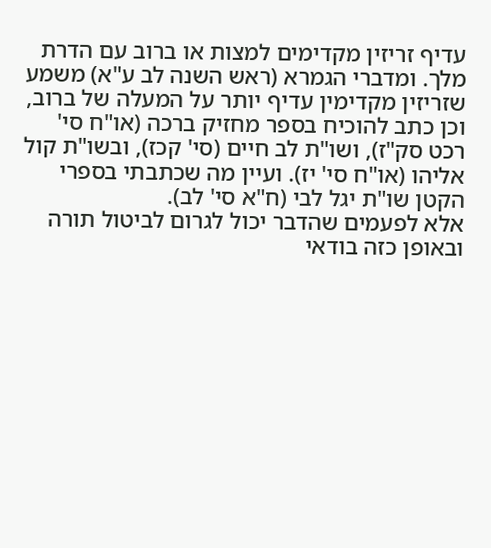עדיף זריזין מקדימים למצות או ברוב עם הדרת מלך. ומדברי הגמרא (ראש השנה לב ע"א) משמע שזריזין מקדימין עדיף יותר על המעלה של ברוב, וכן כתב להוכיח בספר מחזיק ברכה (או"ח סי' רכט סק"ז), ושו"ת לב חיים (סי' קכז), ובשו"ת קול אליהו (או"ח סי' יז). ועיין מה שכתבתי בספרי הקטן שו"ת יגל לבי (ח"א סי' לב).
אלא לפעמים שהדבר יכול לגרום לביטול תורה ובאופן כזה בודאי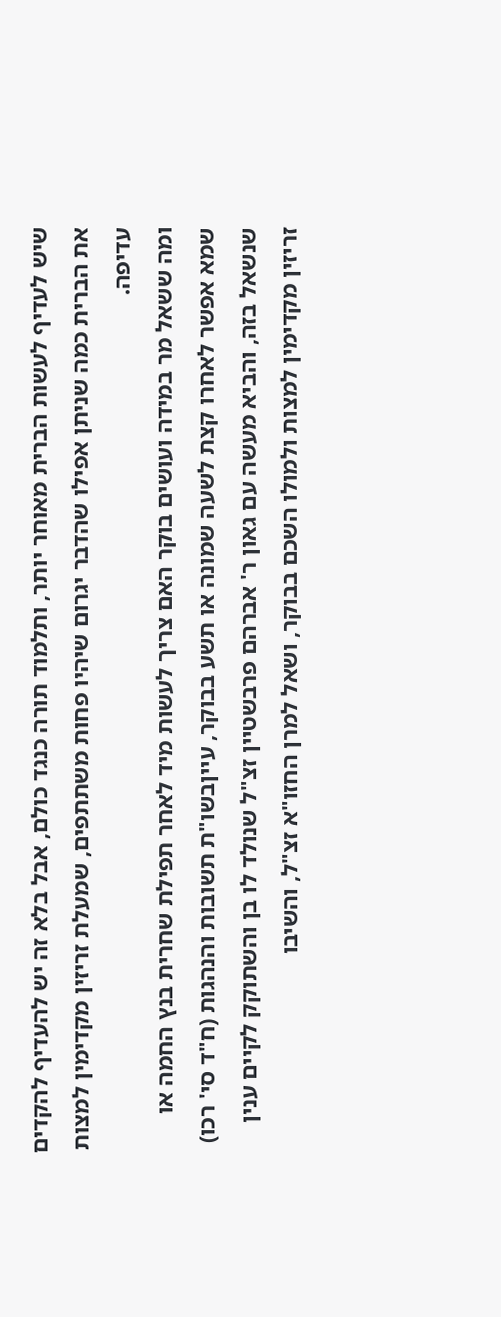שיש לעדיף לעשות הברית מאוחר יותר, ותלמוד תורה כנגד כולם, אבל בלא זה יש להעדיף להקדים את הברית כמה שניתן אפילו שהדבר יגרום שיהיו פחות משתתפים, שמעלת זריזין מקדימין למצות עדיפה.
ומה ששאל מר במידה ועושים בוקר האם צריך לעשות מיד לאחר תפילת שחרית בנץ החמה או שמא אפשר לאחרו קצת לשעה שמונה או תשע בבוקר, עייןבשו"ת תשובות והנהגות (ח"ד סי' רכו) שנשאל בזה, והביא מעשה עם גאון ר' אברהם פרבשטיין זצ"ל שנולד לו בן והשתוקק לקיים ענין זריזין מקדימין למצות ולמולו השכם בבוקר, ושאל למרן החזו"א זצ"ל, והשיבו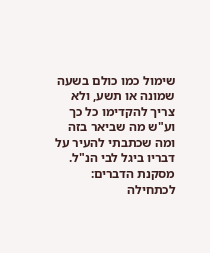שימול כמו כולם בשעה שמונה או תשע, ולא צריך להקדימו כל כך וע"ש מה שביאר בזה ומה שכתבתי להעיר על דבריו ביגל לבי הנ"ל.
מסקנת הדברים: לכתחילה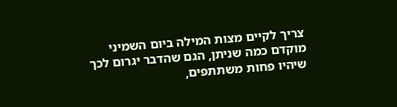צריך לקיים מצות המילה ביום השמיני מוקדם כמה שניתן, הגם שהדבר יגרום לכך שיהיו פחות משתתפים,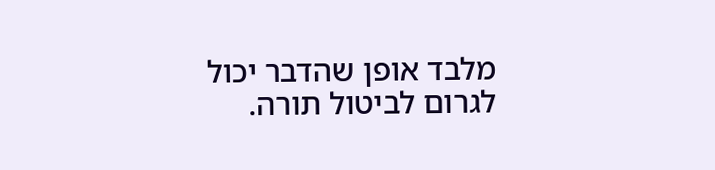מלבד אופן שהדבר יכול לגרום לביטול תורה.